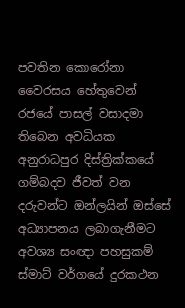පවතින කොරෝනා වෛරසය හේතුවෙන් රජයේ පාසල් වසාදමා තිබෙන අවධියක අනුරාධපුර දිස්ත්‍රික්කයේ ගම්බදව ජීවත් වන දරුවන්ට ඔන්ලයින් ඔස්සේ අධ්‍යාපනය ලබාගැනීමට අවශ්‍ය සංඥා පහසුකම් ස්මාට් වර්ගයේ දුරකථන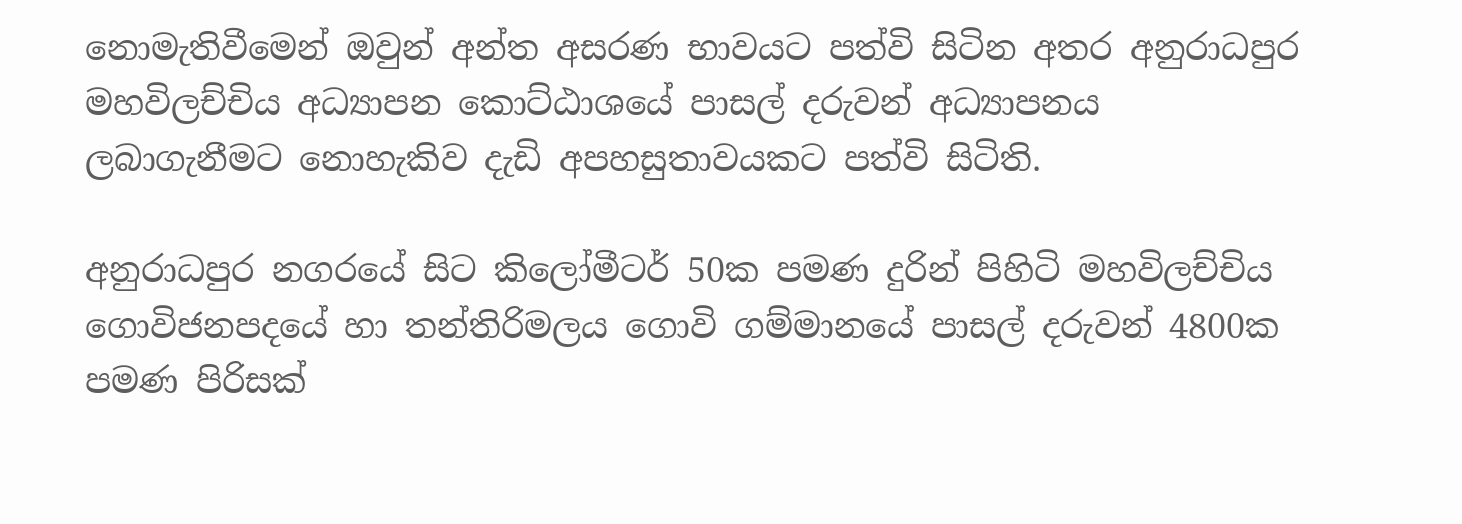නොමැතිවීමෙන් ඔවුන් අන්ත අසරණ භාවයට පත්වි සිටින අතර අනුරාධපුර මහවිලච්චිය අධ්‍යාපන කොට්ඨාශයේ පාසල් දරුවන් අධ්‍යාපනය ලබාගැනීමට නොහැකිව දැඩි අපහසුතාවයකට පත්වි සිටිති.

අනුරාධපුර නගරයේ සිට කිලෝමීටර් 50ක පමණ දුරින් පිහිටි මහවිලච්චිය ගොවිජනපදයේ හා තන්තිරිමලය ගොවි ගම්මානයේ පාසල් දරුවන් 4800ක පමණ පිරිසක්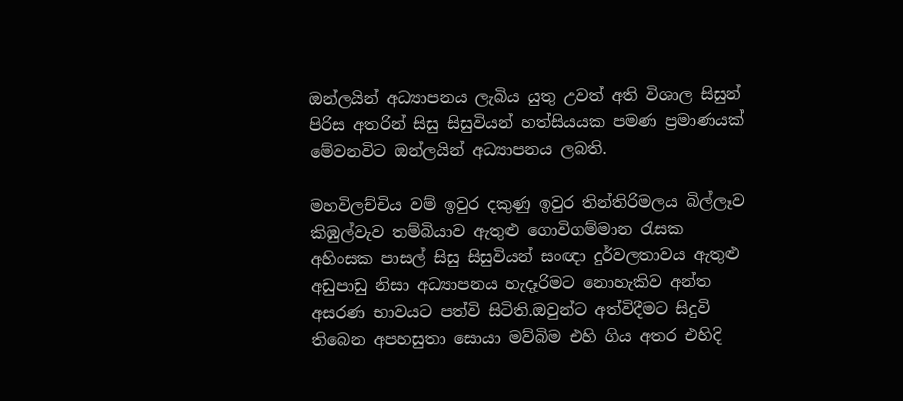ඔන්ලයින් අධ්‍යාපනය ලැබිය යුතු උවත් අති විශාල සිසුන් පිරිස අතරින් සිසු සිසුවියන් හත්සියයක පමණ ප්‍රමාණයක් මේවනවිට ඔන්ලයින් අධ්‍යාපනය ලබති.

මහවිලච්චිය වම් ඉවුර දකුණු ඉවුර තින්තිරිමලය බිල්ලෑව කිඹුල්වැව තම්බියාව ඇතුළු ගොවිගම්මාන රැසක අහිංසක පාසල් සිසු සිසුවියන් සංඥා දුර්වලතාවය ඇතුළු අඩුපාඩු නිසා අධ්‍යාපනය හැදෑරිමට නොහැකිව අන්ත අසරණ භාවයට පත්වි සිටිති.ඔවුන්ට අත්විදීමට සිදුවි තිබෙන අපහසුතා සොයා මව්බිම එහි ගිය අතර එහිදි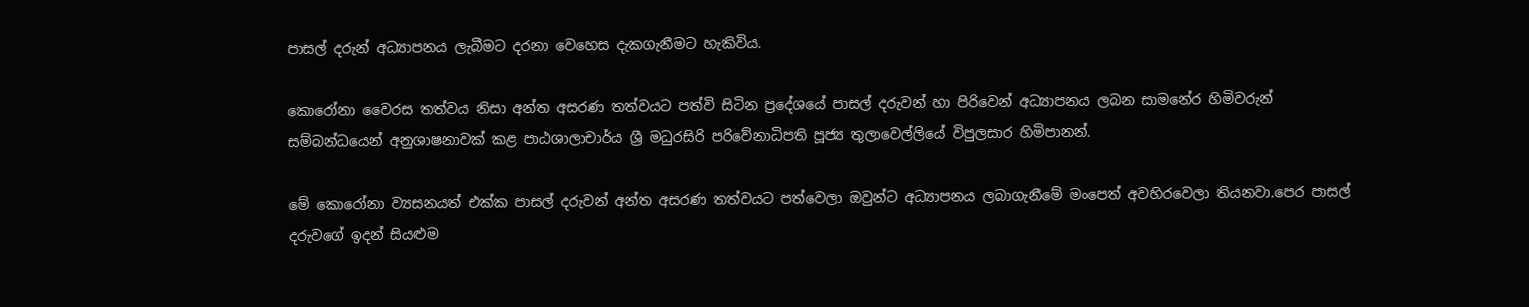පාසල් දරුන් අධ්‍යාපනය ලැබීමට දරනා වෙහෙස දැකගැනීමට හැකිවිය.

කොරෝනා වෛරස තත්වය නිසා අන්ත අසරණ තත්වයට පත්වි සිටින ප්‍රදේශයේ පාසල් දරුවන් හා පිරිවෙන් අධ්‍යාපනය ලබන සාමනේර හිමිවරුන් සම්බන්ධයෙන් අනුශාෂනාවක් කළ පාඨශාලාචාර්ය ශ්‍රී මධුරසිරි පරිවේනාධිපති පූජ්‍ය තුලාවෙල්ලියේ විපුලසාර හිමිපානන්.

මේ කොරෝනා ව්‍යසනයත් එක්ක පාසල් දරුවන් අන්ත අසරණ තත්වයට පත්වෙලා ඔවුන්ට අධ්‍යාපනය ලබාගැනීමේ මංපෙත් අවහිරවෙලා තියනවා.පෙර පාසල් දරුවගේ ඉදන් සියළුම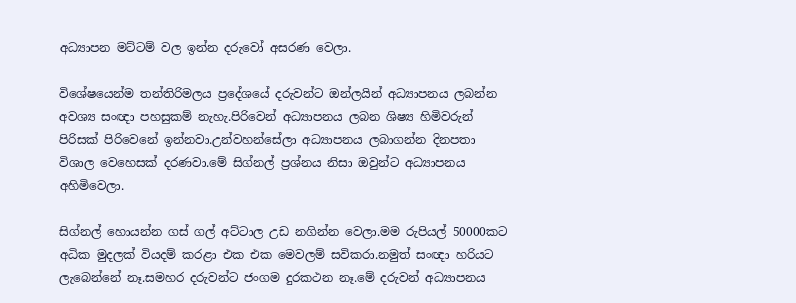අධ්‍යාපන මට්ටම් වල ඉන්න දරුවෝ අසරණ වෙලා.

විශේෂයෙන්ම තන්තිරිමලය ප්‍රදේශයේ දරුවන්ට ඔන්ලයින් අධ්‍යාපනය ලබන්න අවශ්‍ය සංඥා පහසුකම් නැහැ.පිරිවෙන් අධ්‍යාපනය ලබන ශිෂ්‍ය හිමිවරුන් පිරිසක් පිරිවෙනේ ඉන්නවා.උන්වහන්සේලා අධ්‍යාපනය ලබාගන්න දිනපතා විශාල වෙහෙසක් දරණවා.මේ සිග්නල් ප්‍රශ්නය නිසා ඔවුන්ට අධ්‍යාපනය අහිමිවෙලා.

සිග්නල් හොයන්න ගස් ගල් අට්ටාල උඩ නගින්න වෙලා.මම රුපියල් 50000කට අධික මුදලක් වියදම් කරළා එක එක මෙවලම් සවිකරා.නමුත් සංඥා හරියට ලැබෙන්නේ නෑ.සමහර දරුවන්ට ජංගම දුරකථන නෑ.මේ දරුවන් අධ්‍යාපනය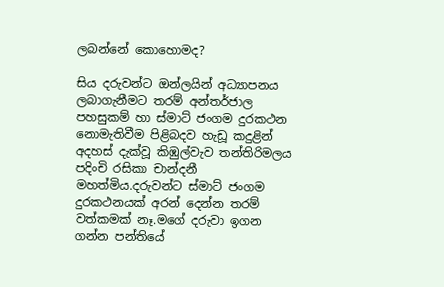ලබන්නේ කොහොමද?

සිය දරුවන්ට ඔන්ලයින් අධ්‍යාපනය ලබාගැනීමට තරම් අන්තර්ජාල පහසුකම් හා ස්මාට් ජංගම දුරකථන නොමැතිවීම පිළිබදව හැඩූ කදුළින් අදහස් දැක්වූ කිඹුල්වැව තන්තිරිමලය පදිංචි රසිකා චාන්දනී මහත්මිය.දරුවන්ට ස්මාට් ජංගම දුරකථනයක් අරන් දෙන්න තරම් වත්කමක් නෑ.මගේ දරුවා ඉගන ගන්න පන්තියේ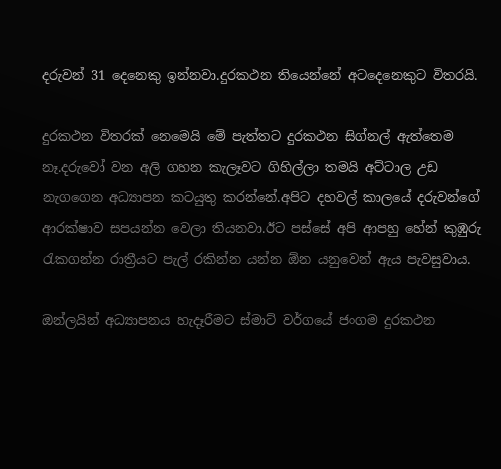දරුවන් 31 දෙනෙකු ඉන්නවා.දුරකථන තියෙන්නේ අටදෙනෙකුට විතරයි.

දුරකථන විතරක් නෙමෙයි මේ පැත්තට දුරකථන සිග්නල් ඇත්තෙම නෑ.දරුවෝ වන අලි ගහන කැලෑවට ගිහිල්ලා තමයි අට්ටාල උඩ නැගගෙන අධ්‍යාපන කටයුතු කරන්නේ.අපිට දහවල් කාලයේ දරුවන්ගේ ආරක්ෂාව සපයන්න වෙලා තියනවා.ඊට පස්සේ අපි ආපහු හේන් කුඹුරු රැකගන්න රාත්‍රීයට පැල් රකින්න යන්න ඕන යනුවෙන් ඇය පැවසුවාය.

ඔන්ලයින් අධ්‍යාපනය හැදෑරීමට ස්මාට් වර්ගයේ ජංගම දුරකථන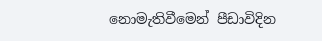නොමැතිවීමෙන් පීඩාවිදින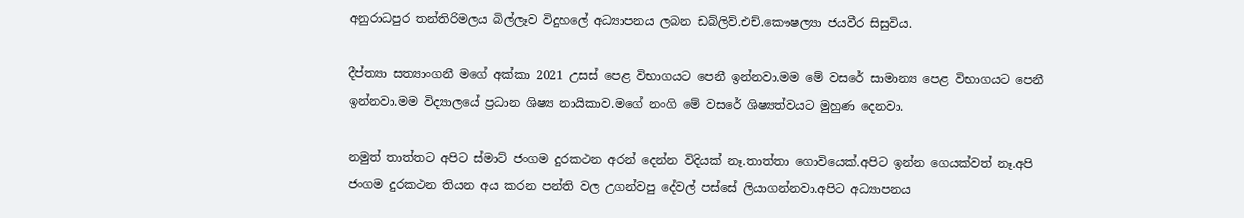අනුරාධපුර තන්තිරිමලය බිල්ලෑව විදුහලේ අධ්‍යාපනය ලබන ඩබ්ලිව්.එච්.කෞෂල්‍යා ජයවීර සිසුවිය.

දීප්ත්‍යා සත්‍යාංගනී මගේ අක්කා 2021 උසස් පෙළ විභාගයට පෙනී ඉන්නවා.මම මේ වසරේ සාමාන්‍ය පෙළ විභාගයට පෙනී ඉන්නවා.මම විද්‍යාලයේ ප්‍රධාන ශිෂ්‍ය නායිකාව.මගේ නංගි මේ වසරේ ශිෂ්‍යත්වයට මුහුණ දෙනවා.

නමුත් තාත්තට අපිට ස්මාට් ජංගම දුරකථන අරන් දෙන්න විදියක් නෑ.තාත්තා ගොවියෙක්.අපිට ඉන්න ගෙයක්වත් නෑ.අපි ජංගම දුරකථන තියන අය කරන පන්ති වල උගන්වපු දේවල් පස්සේ ලියාගන්නවා.අපිට අධ්‍යාපනය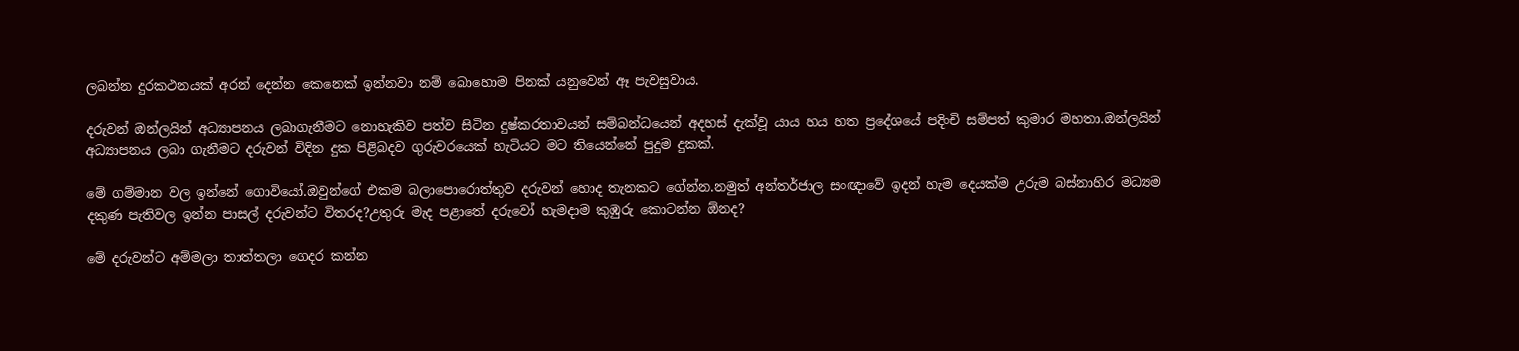ලබන්න දුරකථනයක් අරන් දෙන්න කෙනෙක් ඉන්නවා නම් බොහොම පිනක් යනුවෙන් ඈ පැවසුවාය.

දරුවන් ඔන්ලයින් අධ්‍යාපනය ලබාගැනීමට නොහැකිව පත්ව සිටින දුෂ්කරතාවයන් සම්බන්ධයෙන් අදහස් දැක්වූ යාය හය හත ප්‍රදේශයේ පදිංචි සම්පත් කුමාර මහතා.ඔන්ලයින් අධ්‍යාපනය ලබා ගැනීමට දරුවන් විදින දුක පිළිබදව ගුරුවරයෙක් හැටියට මට තියෙන්නේ පුදුම දුකක්.

මේ ගම්මාන වල ඉන්නේ ගොවියෝ.ඔවුන්ගේ එකම බලාපොරොත්තුව දරුවන් හොද තැනකට ගේන්න.නමුත් අන්තර්ජාල සංඥාවේ ඉදන් හැම දෙයක්ම උරුම බස්නාහිර මධ්‍යම දකුණ පැතිවල ඉන්න පාසල් දරුවන්ට විතරද?උතුරු මැද පළාතේ දරුවෝ හැමදාම කුඹුරු කොටන්න ඕනද?

මේ දරුවන්ට අම්මලා තාත්තලා ගෙදර කන්න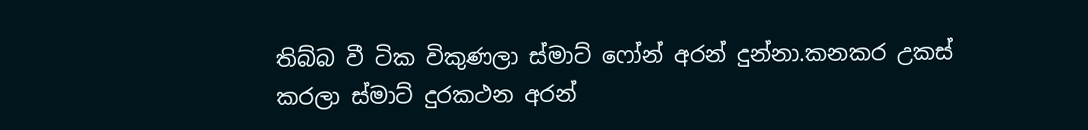තිබ්බ වී ටික විකුණලා ස්මාට් ෆෝන් අරන් දුන්නා.කනකර උකස් කරලා ස්මාට් දුරකථන අරන්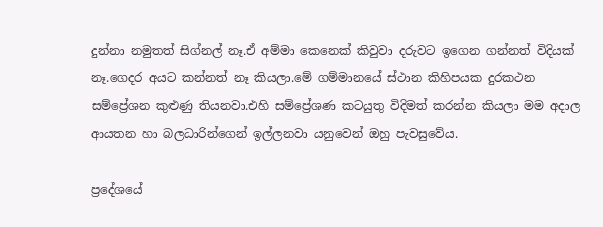දුන්නා නමුතත් සිග්නල් නෑ.ඒ අම්මා කෙනෙක් කිවුවා දරුවට ඉගෙන ගන්නත් විදියක් නෑ.ගෙදර අයට කන්නත් නෑ කියලා.මේ ගම්මානයේ ස්ථාන කිහිපයක දුරකථන සම්ප්‍රේශන කුළුණු තියනවා.එහි සම්ප්‍රේශණ කටයුතු විදිමත් කරන්න කියලා මම අදාල ආයතන හා බලධාරින්ගෙන් ඉල්ලනවා යනුවෙන් ඔහු පැවසුවේය.

ප්‍රදේශයේ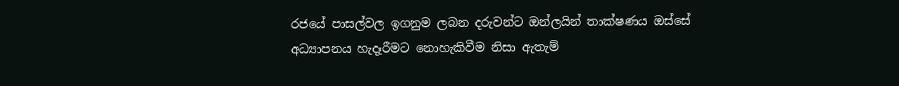රජයේ පාසල්වල ඉගනුම ලබන දරුවන්ට ඔන්ලයින් තාක්ෂණය ඔස්සේ අධ්‍යාපනය හැදෑරීමට නොහැකිවීම නිසා ඇතැම්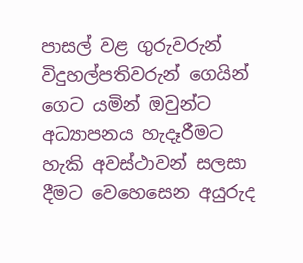පාසල් වළ ගුරුවරුන් විදුහල්පතිවරුන් ගෙයින් ගෙට යමින් ඔවුන්ට අධ්‍යාපනය හැදෑරීමට හැකි අවස්ථාවන් සලසා දීමට වෙහෙසෙන අයුරුද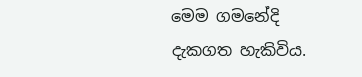මෙම ගමනේදි දැකගත හැකිවිය.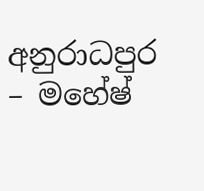අනුරාධපුර – මහේෂ්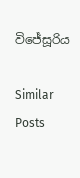විජේසූරිය

Similar Posts